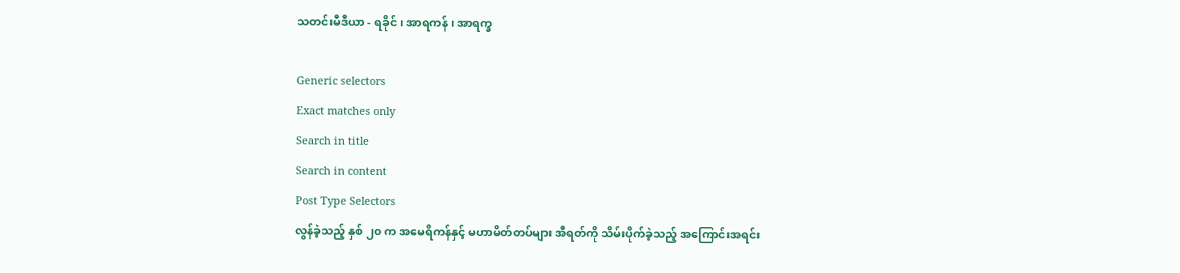သတင်းမီဒီယာ - ရခိုင် ၊ အာရကန် ၊ အာရက္ခ

Generic selectors
Exact matches only
Search in title
Search in content
Post Type Selectors
လွန်ခဲ့သည့် နှစ် ၂၀ က အမေရိကန်နှင့် မဟာမိတ်တပ်များ အီရတ်ကို သိမ်းပိုက်ခဲ့သည့် အကြောင်းအရင်း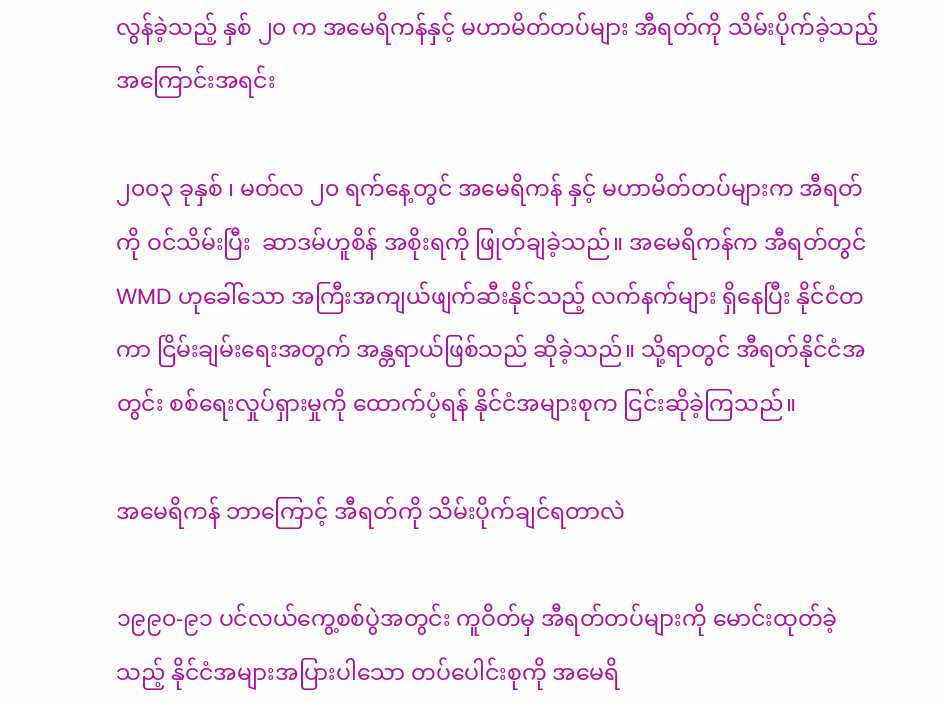လွန်ခဲ့သည့် နှစ် ၂၀ က အမေရိကန်နှင့် မဟာမိတ်တပ်များ အီရတ်ကို သိမ်းပိုက်ခဲ့သည့် အကြောင်းအရင်း

၂၀၀၃ ခုနှစ် ၊ မတ်လ ၂၀ ရက်နေ့တွင် အမေရိကန် နှင့် မဟာမိတ်တပ်များက အီရတ် ကို ဝင်သိမ်းပြီး  ဆာဒမ်ဟူစိန် အစိုးရကို ဖြုတ်ချခဲ့သည်။ အမေရိကန်က အီရတ်တွင် WMD ဟုခေါ်သော အကြီးအကျယ်ဖျက်ဆီးနိုင်သည့် လက်နက်များ ရှိနေပြီး နိုင်ငံတကာ ငြိမ်းချမ်းရေးအတွက် အန္တရာယ်ဖြစ်သည် ဆိုခဲ့သည်။ သို့ရာတွင် အီရတ်နိုင်ငံအတွင်း စစ်ရေးလှုပ်ရှားမှုကို ထောက်ပံ့ရန် နိုင်ငံအများစုက ငြင်းဆိုခဲ့ကြသည်။

အမေရိကန် ဘာကြောင့် အီရတ်ကို သိမ်းပိုက်ချင်ရတာလဲ

၁၉၉၀-၉၁ ပင်လယ်ကွေ့စစ်ပွဲအတွင်း ကူဝိတ်မှ အီရတ်တပ်များကို မောင်းထုတ်ခဲ့သည့် နိုင်ငံအများအပြားပါသော တပ်ပေါင်းစုကို အမေရိ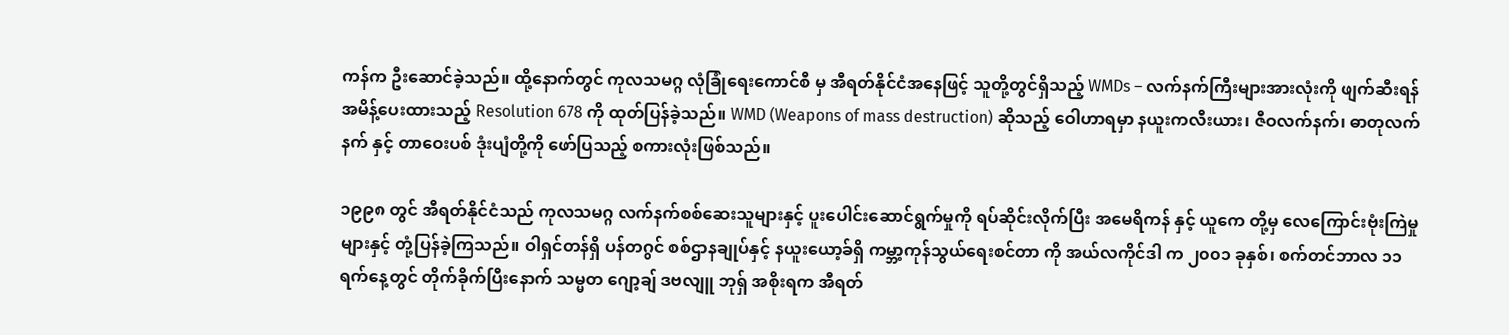ကန်က ဦးဆောင်ခဲ့သည်။ ထို့နောက်တွင် ကုလသမဂ္ဂ လုံခြုံရေးကောင်စီ မှ အီရတ်နိုင်ငံအနေဖြင့် သူတို့တွင်ရှိသည့် WMDs – လက်နက်ကြီးများအားလုံးကို ဖျက်ဆီးရန်အမိန့်ပေးထားသည့် Resolution 678 ကို ထုတ်ပြန်ခဲ့သည်။ WMD (Weapons of mass destruction) ဆိုသည့် ဝေါဟာရမှာ နယူးကလီးယား၊ ဇီဝလက်နက်၊ ဓာတုလက်နက် နှင့် တာဝေးပစ် ဒုံးပျံတို့ကို ဖော်ပြသည့် စကားလုံးဖြစ်သည်။

၁၉၉၈ တွင် အီရတ်နိုင်ငံသည် ကုလသမဂ္ဂ လက်နက်စစ်ဆေးသူများနှင့် ပူးပေါင်းဆောင်ရွက်မှုကို ရပ်ဆိုင်းလိုက်ပြီး အမေရိကန် နှင့် ယူကေ တို့မှ လေကြောင်းဗုံးကြဲမှုများနှင့် တုံ့ပြန်ခဲ့ကြသည်။ ဝါရှင်တန်ရှိ ပန်တဂွင် စစ်ဌာနချုပ်နှင့် နယူးယော့ခ်ရှိ ကမ္ဘာ့ကုန်သွယ်ရေးစင်တာ ကို အယ်လကိုင်ဒါ က ၂၀၀၁ ခုနှစ်၊ စက်တင်ဘာလ ၁၁ ရက်နေ့တွင် တိုက်ခိုက်ပြီးနောက် သမ္မတ ဂျော့ချ် ဒဗလျူ ဘုရှ် အစိုးရက အီရတ်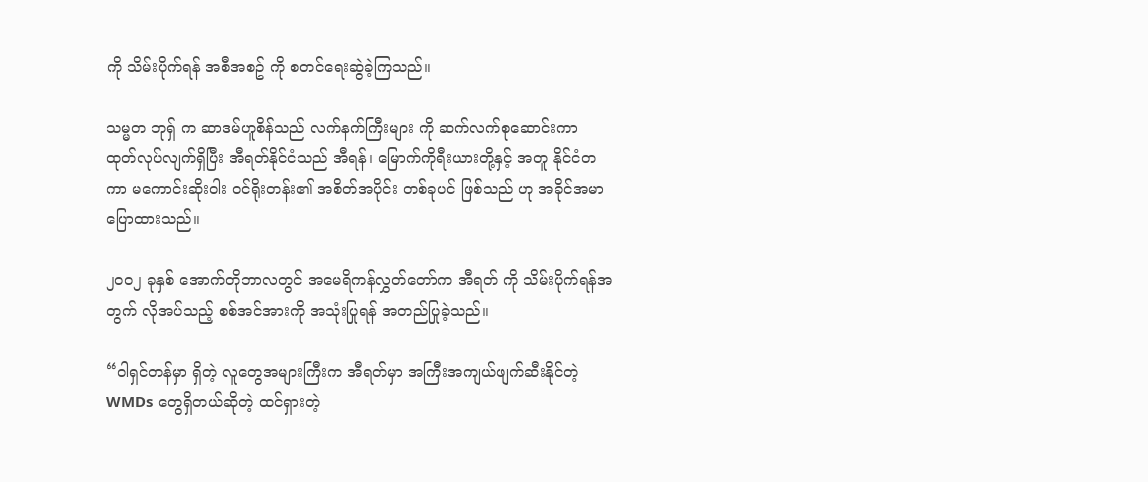ကို သိမ်းပိုက်ရန် အစီအစဥ် ကို စတင်ရေးဆွဲခဲ့ကြသည်။

သမ္မတ ဘုရှ် က ဆာဒမ်ဟူစိန်သည် လက်နက်ကြီးများ ကို ဆက်လက်စုဆောင်းကာ ထုတ်လုပ်လျက်ရှိပြီး အီရတ်နိုင်ငံသည် အီရန်၊ မြောက်ကိုရီးယားတို့နှင့် အတူ နိုင်ငံတကာ မကောင်းဆိုးဝါး ဝင်ရိုးတန်း၏ အစိတ်အပိုင်း တစ်ခုပင် ဖြစ်သည် ဟု အခိုင်အမာပြောထားသည်။

၂၀၀၂ ခုနှစ် အောက်တိုဘာလတွင် အမေရိကန်လွှတ်တော်က အီရတ် ကို သိမ်းပိုက်ရန်အတွက် လိုအပ်သည့် စစ်အင်အားကို အသုံးပြုရန် အတည်ပြုခဲ့သည်။

“ဝါရှင်တန်မှာ ရှိတဲ့ လူတွေအများကြီးက အီရတ်မှာ အကြီးအကျယ်ဖျက်ဆီးနိုင်တဲ့ WMDs တွေရှိတယ်ဆိုတဲ့ ထင်ရှားတဲ့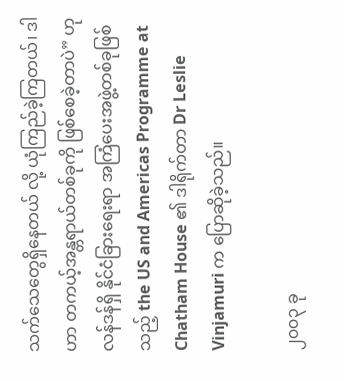သက်သေတွေရှိနေတယ် လို့ ယုံကြည်ခဲ့ကြတယ်၊ ဒါဟာ တကယ့်အန္တရာယ်တစ်ခုကို ဖြစ်စေခဲ့တာပဲ” ဟု လန်ဒန်ရှိ နိုင်ငံခြားရေးရာ အကြံပေးအဖွဲ့တစ်ခုဖြစ်သည့် the US and Americas Programme at Chatham House ၏ ဒါရိုက်တာ Dr Leslie Vinjamuri က ပြောဆိုခဲ့သည်။

၂၀၀၃ ခု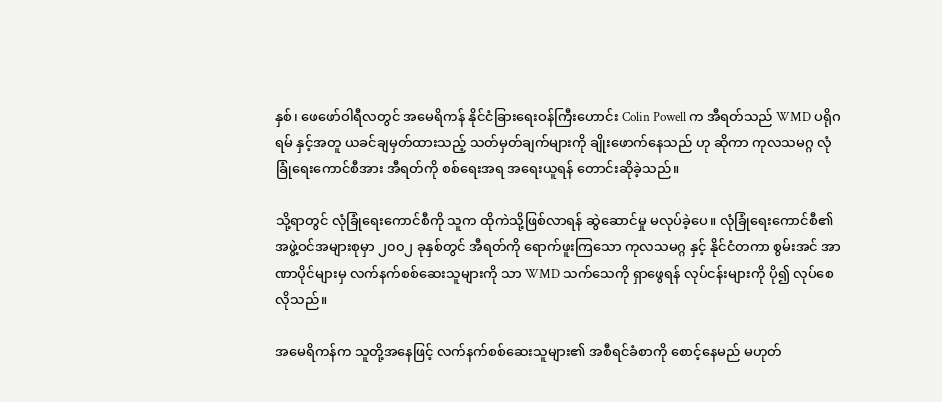နှစ်၊ ဖေဖော်ဝါရီလတွင် အမေရိကန် နိုင်ငံခြားရေးဝန်ကြီးဟောင်း Colin Powell က အီရတ်သည် WMD ပရိုဂရမ် နှင့်အတူ ယခင်ချမှတ်ထားသည့် သတ်မှတ်ချက်များကို ချိုးဖောက်နေသည် ဟု ဆိုကာ ကုလသမဂ္ဂ လုံခြုံရေးကောင်စီအား အီရတ်ကို စစ်ရေးအရ အရေးယူရန် တောင်းဆိုခဲ့သည်။

သို့ရာတွင် လုံခြုံရေးကောင်စီကို သူက ထိုကဲသို့ဖြစ်လာရန် ဆွဲဆောင်မှု မလုပ်ခဲ့ပေ။ လုံခြုံရေးကောင်စီ၏ အဖွဲ့ဝင်အများစုမှာ ၂၀၀၂ ခုနှစ်တွင် အီရတ်ကို ရောက်ဖူးကြသော ကုလသမဂ္ဂ နှင့် နိုင်ငံတကာ စွမ်းအင် အာဏာပိုင်များမှ လက်နက်စစ်ဆေးသူများကို သာ WMD သက်သေကို ရှာဖွေရန် လုပ်ငန်းများကို ပို၍ လုပ်စေလိုသည်။

အမေရိကန်က သူတို့အနေဖြင့် လက်နက်စစ်ဆေးသူများ၏ အစီရင်ခံစာကို စောင့်နေမည် မဟုတ်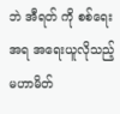ဘဲ အီရတ် ကို စစ်ရေးအရ အရေးယူလိုသည့် မဟာမိတ်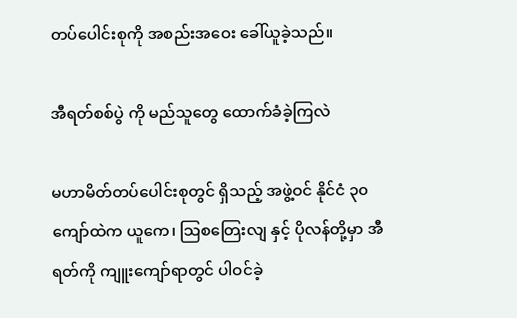တပ်ပေါင်းစုကို အစည်းအဝေး ခေါ်ယူခဲ့သည်။

အီရတ်စစ်ပွဲ ကို မည်သူတွေ ထောက်ခံခဲ့ကြလဲ

မဟာမိတ်တပ်ပေါင်းစုတွင် ရှိသည့် အဖွဲ့ဝင် နိုင်ငံ ၃၀ ကျော်ထဲက ယူကေ၊ သြစတြေးလျ နှင့် ပိုလန်တို့မှာ အီရတ်ကို ကျူးကျော်ရာတွင် ပါဝင်ခဲ့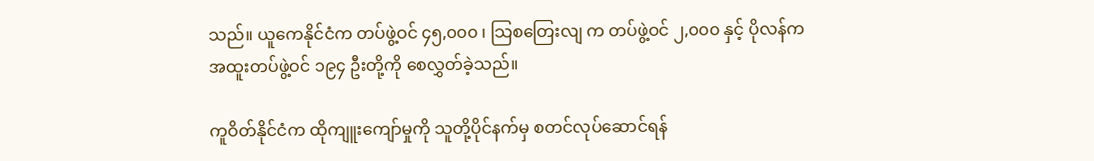သည်။ ယူကေနိုင်ငံက တပ်ဖွဲ့ဝင် ၄၅,၀၀၀ ၊ သြစတြေးလျ က တပ်ဖွဲ့ဝင် ၂,၀၀၀ နှင့် ပိုလန်က အထူးတပ်ဖွဲ့ဝင် ၁၉၄ ဦးတို့ကို စေလွှတ်ခဲ့သည်။

ကူဝိတ်နိုင်ငံက ထိုကျူးကျော်မှုကို သူတို့ပိုင်နက်မှ စတင်လုပ်ဆောင်ရန်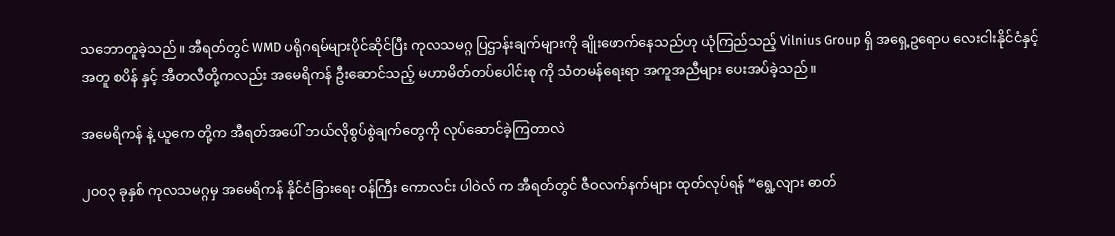သဘောတူခဲ့သည်။ အီရတ်တွင် WMD ပရိုဂရမ်များပိုင်ဆိုင်ပြီး ကုလသမဂ္ဂ ပြဌာန်းချက်များကို ချိုးဖောက်နေသည်ဟု ယုံကြည်သည့် Vilnius Group ရှိ အရှေ့ဥရောပ လေးငါးနိုင်ငံနှင့်အတူ စပိန် နှင့် အီတလီတို့ကလည်း အမေရိကန် ဦးဆောင်သည့် မဟာမိတ်တပ်ပေါင်းစု ကို သံတမန်ရေးရာ အကူအညီများ ပေးအပ်ခဲ့သည်။

အမေရိကန် နဲ့ ယူကေ တို့က အီရတ်အပေါ် ဘယ်လိုစွပ်စွဲချက်တွေကို လုပ်ဆောင်ခဲ့ကြတာလဲ

၂၀၀၃ ခုနှစ် ကုလသမဂ္ဂမှ အမေရိကန် နိုင်ငံခြားရေး ဝန်ကြီး ကောလင်း ပါဝဲလ် က အီရတ်တွင် ဇီဝလက်နက်များ ထုတ်လုပ်ရန် “ရွေ့လျား ဓာတ်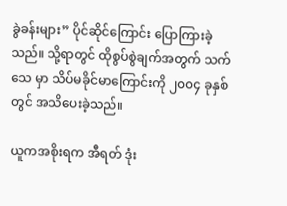ခွဲခန်းများ” ပိုင်ဆိုင်ကြောင်း ပြောကြားခဲ့သည်။ သို့ရာတွင် ထိုစွပ်စွဲချက်အတွက် သက်သေ မှာ သိပ်မခိုင်မာကြောင်းကို ၂၀၀၄ ခုနှစ်တွင် အသိပေးခဲ့သည်။

ယူကအစိုးရက အီရတ် ဒုံး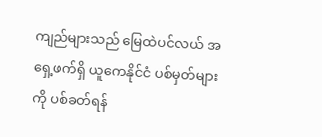ကျည်များသည် မြေထဲပင်လယ် အရှေ့ဖက်ရှိ ယူကေနိုင်ငံ ပစ်မှတ်များကို ပစ်ခတ်ရန်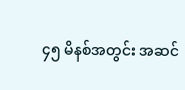၄၅ မိနစ်အတွင်း အဆင်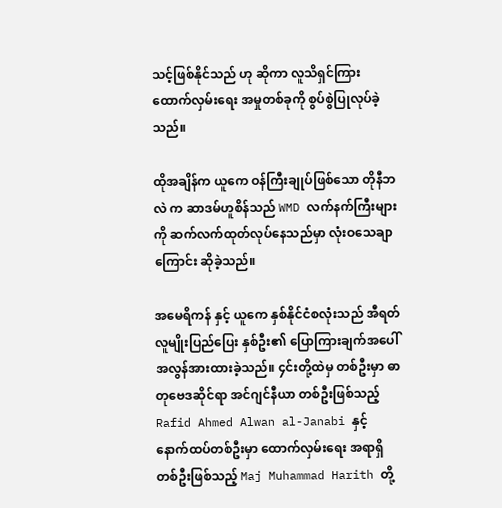သင့်ဖြစ်နိုင်သည် ဟု ဆိုကာ လူသိရှင်ကြား ထောက်လှမ်းရေး အမှုတစ်ခုကို စွပ်စွဲပြုလုပ်ခဲ့သည်။

ထိုအချိန်က ယူကေ ဝန်ကြီးချုပ်ဖြစ်သော တိုနီဘလဲ က ဆာဒမ်ဟူစိန်သည် WMD လက်နက်ကြီးများကို ဆက်လက်ထုတ်လုပ်နေသည်မှာ လုံးဝသေချာကြောင်း ဆိုခဲ့သည်။

အမေရိကန် နှင့် ယူကေ နှစ်နိုင်ငံစလုံးသည် အီရတ်လူမျိုးပြည်ပြေး နှစ်ဦး၏ ပြောကြားချက်အပေါ် အလွန်အားထားခဲ့သည်။ ၄င်းတို့ထဲမှ တစ်ဦးမှာ ဓာတုဗေဒဆိုင်ရာ အင်ဂျင်နီယာ တစ်ဦးဖြစ်သည့် Rafid Ahmed Alwan al-Janabi နှင့် နောက်ထပ်တစ်ဦးမှာ ထောက်လှမ်းရေး အရာရှိတစ်ဦးဖြစ်သည့် Maj Muhammad Harith တို့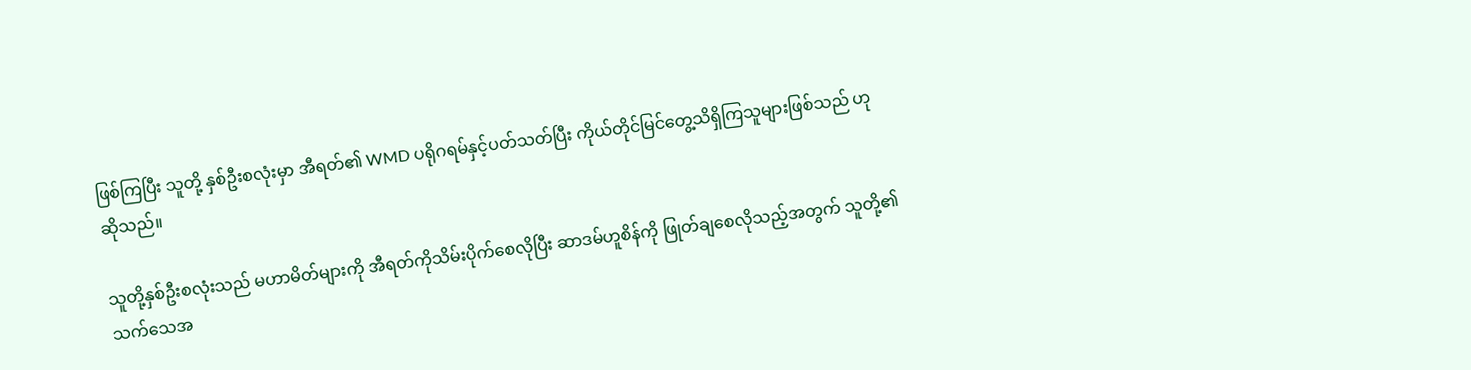ဖြစ်ကြပြီး သူတို့ နှစ်ဦးစလုံးမှာ အီရတ်၏ WMD ပရိုဂရမ်နှင့်ပတ်သတ်ပြီး ကိုယ်တိုင်မြင်တွေ့သိရှိကြသူများဖြစ်သည် ဟု ဆိုသည်။

သူတို့နှစ်ဦးစလုံးသည် မဟာမိတ်များကို အီရတ်ကိုသိမ်းပိုက်စေလိုပြီး ဆာဒမ်ဟူစိန်ကို ဖြုတ်ချစေလိုသည့်အတွက် သူတို့၏ သက်သေအ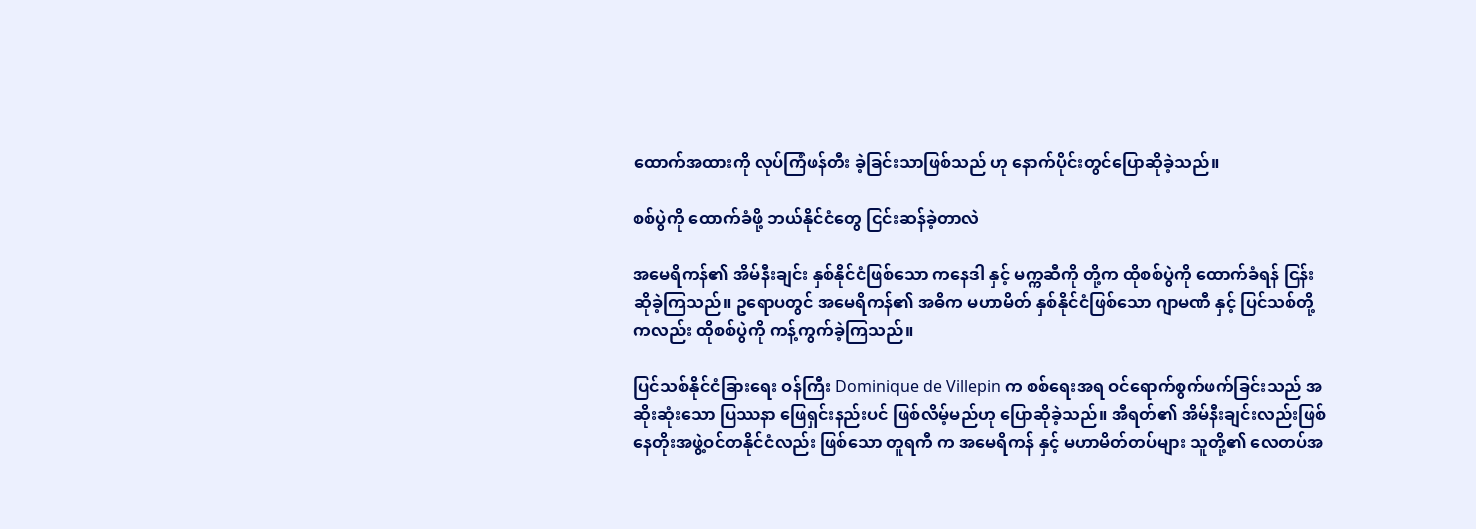ထောက်အထားကို လုပ်ကြံဖန်တီး ခဲ့ခြင်းသာဖြစ်သည် ဟု နောက်ပိုင်းတွင်ပြောဆိုခဲ့သည်။

စစ်ပွဲကို ထောက်ခံဖို့ ဘယ်နိုင်ငံတွေ ငြင်းဆန်ခဲ့တာလဲ

အမေရိကန်၏ အိမ်နီးချင်း နှစ်နိုင်ငံဖြစ်သော ကနေဒါ နှင့် မက္ကဆီကို တို့က ထိုစစ်ပွဲကို ထောက်ခံရန် ငြန်းဆိုခဲ့ကြသည်။ ဥရောပတွင် အမေရိကန်၏ အဓိက မဟာမိတ် နှစ်နိုင်ငံဖြစ်သော ဂျာမဏီ နှင့် ပြင်သစ်တို့ကလည်း ထိုစစ်ပွဲကို ကန့်ကွက်ခဲ့ကြသည်။

ပြင်သစ်နိုင်ငံခြားရေး ဝန်ကြီး Dominique de Villepin က စစ်ရေးအရ ဝင်ရောက်စွက်ဖက်ခြင်းသည် အဆိုးဆုံးသော ပြဿနာ ဖြေရှင်းနည်းပင် ဖြစ်လိမ့်မည်ဟု ပြောဆိုခဲ့သည်။ အီရတ်၏ အိမ်နီးချင်းလည်းဖြစ် နေတိုးအဖွဲ့ဝင်တနိုင်ငံလည်း ဖြစ်သော တူရကီ က အမေရိကန် နှင့် မဟာမိတ်တပ်များ သူတို့၏ လေတပ်အ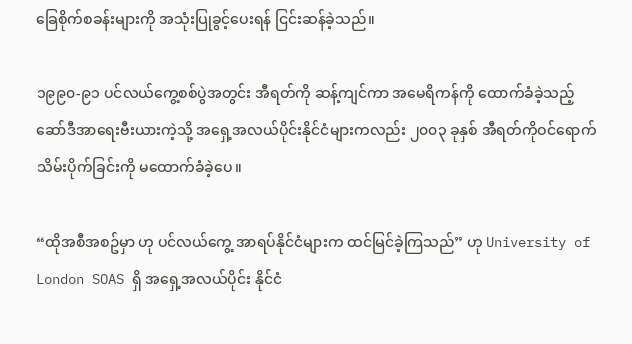ခြေစိုက်စခန်းများကို အသုံးပြုခွင့်ပေးရန် ငြင်းဆန်ခဲ့သည်။

၁၉၉၀-၉၁ ပင်လယ်ကွေ့စစ်ပွဲအတွင်း အီရတ်ကို ဆန့်ကျင်ကာ အမေရိကန်ကို ထောက်ခံခဲ့သည့် ဆော်ဒီအာရေးဗီးယားကဲ့သို့ အရှေ့အလယ်ပိုင်းနိုင်ငံများကလည်း ၂၀၀၃ ခုနှစ် အီရတ်ကိုဝင်ရောက်သိမ်းပိုက်ခြင်းကို မထောက်ခံခဲ့ပေ။

“ထိုအစီအစဥ်မှာ ဟု ပင်လယ်ကွေ့ အာရပ်နိုင်ငံများက ထင်မြင်ခဲ့ကြသည်” ဟု University of London SOAS ရှိ အရှေ့အလယ်ပိုင်း နိုင်ငံ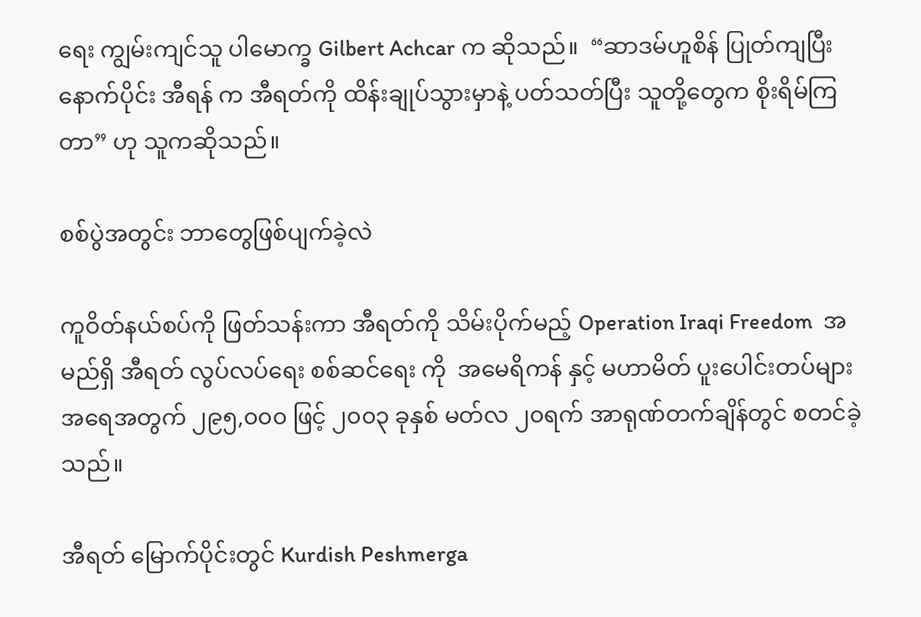ရေး ကျွမ်းကျင်သူ ပါမောက္ခ Gilbert Achcar က ဆိုသည်။  “ဆာဒမ်ဟူစိန် ပြုတ်ကျပြီးနောက်ပိုင်း အီရန် က အီရတ်ကို ထိန်းချုပ်သွားမှာနဲ့ ပတ်သတ်ပြီး သူတို့တွေက စိုးရိမ်ကြတာ” ဟု သူကဆိုသည်။

စစ်ပွဲအတွင်း ဘာတွေဖြစ်ပျက်ခဲ့လဲ

ကူဝိတ်နယ်စပ်ကို ဖြတ်သန်းကာ အီရတ်ကို သိမ်းပိုက်မည့် Operation Iraqi Freedom  အမည်ရှိ အီရတ် လွပ်လပ်ရေး စစ်ဆင်ရေး ကို  အမေရိကန် နှင့် မဟာမိတ် ပူးပေါင်းတပ်များ အရေအတွက် ၂၉၅,၀၀၀ ဖြင့် ၂၀၀၃ ခုနှစ် မတ်လ ၂၀ရက် အာရုဏ်တက်ချိန်တွင် စတင်ခဲ့သည်။

အီရတ် မြောက်ပိုင်းတွင် Kurdish Peshmerga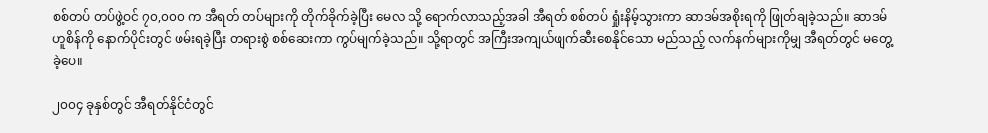စစ်တပ် တပ်ဖွဲ့ဝင် ၇၀,၀၀၀ က အီရတ် တပ်များကို တိုက်ခိုက်ခဲ့ပြီး မေလ သို့ ရောက်လာသည့်အခါ အီရတ် စစ်တပ် ရှုံးနိမ့်သွားကာ ဆာဒမ်အစိုးရကို ဖြုတ်ချခဲ့သည်။ ဆာဒမ်ဟူစိန်ကို နောက်ပိုင်းတွင် ဖမ်းရခဲ့ပြီး တရားစွဲ စစ်ဆေးကာ ကွပ်မျက်ခဲ့သည်။ သို့ရာတွင် အကြီးအကျယ်ဖျက်ဆီးစေနိုင်သော မည်သည့် လက်နက်များကိုမျှ အီရတ်တွင် မတွေ့ခဲ့ပေ။

၂၀၀၄ ခုနှစ်တွင် အီရတ်နိုင်ငံတွင်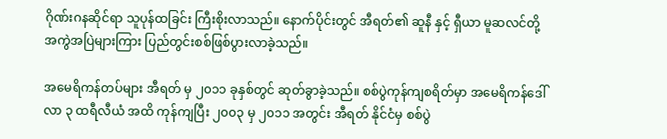ဂိုဏ်းဂနဆိုင်ရာ သူပုန်ထခြင်း ကြီးစိုးလာသည်။ နောက်ပိုင်းတွင် အီရတ်၏ ဆူနီ နှင့် ရှီယာ မူဆလင်တို့ အကွဲအပြဲများကြား ပြည်တွင်းစစ်ဖြစ်ပွားလာခဲ့သည်။

အမေရိကန်တပ်များ အီရတ် မှ ၂၀၁၁ ခုနှစ်တွင် ဆုတ်ခွာခဲ့သည်။ စစ်ပွဲကုန်ကျစရိတ်မှာ အမေရိကန်ဒေါ်လာ ၃ ထရီလီယံ အထိ ကုန်ကျပြီး ၂၀၀၃ မှ ၂၀၁၁ အတွင်း အီရတ် နိုင်ငံမှ စစ်ပွဲ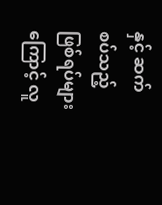နှင့် ဆက်စပ်သည့် ဖြစ်ရပ်များကြောင့် လူ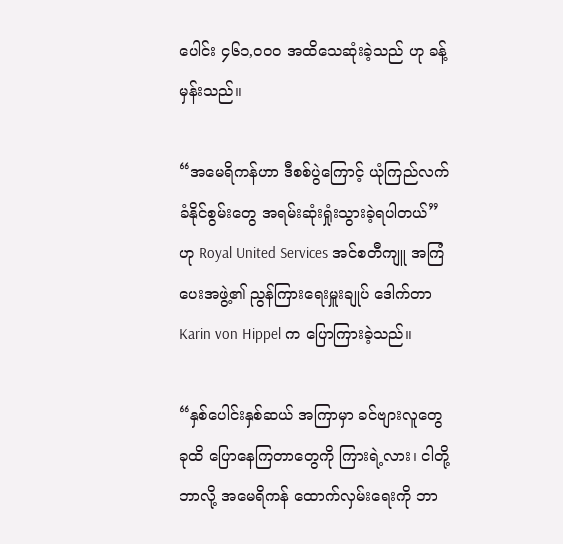ပေါင်း ၄၆၁,၀၀၀ အထိသေဆုံးခဲ့သည် ဟု ခန့်မှန်းသည်။

“အမေရိကန်ဟာ ဒီစစ်ပွဲကြောင့် ယုံကြည်လက်ခံနိုင်စွမ်းတွေ အရမ်းဆုံးရှုံးသွားခဲ့ရပါတယ်” ဟု Royal United Services အင်စတီကျူ အကြံပေးအဖွဲ့၏ ညွန်ကြားရေးမှူးချုပ် ဒေါက်တာ Karin von Hippel က ပြောကြားခဲ့သည်။

“နှစ်ပေါင်းနှစ်ဆယ် အကြာမှာ ခင်ဗျားလူတွေခုထိ ပြောနေကြတာတွေကို ကြားရဲ့လား၊ ငါတို့ဘာလို့ အမေရိကန် ထောက်လှမ်းရေးကို ဘာ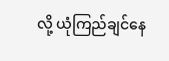လို့ ယုံကြည်ချင်နေ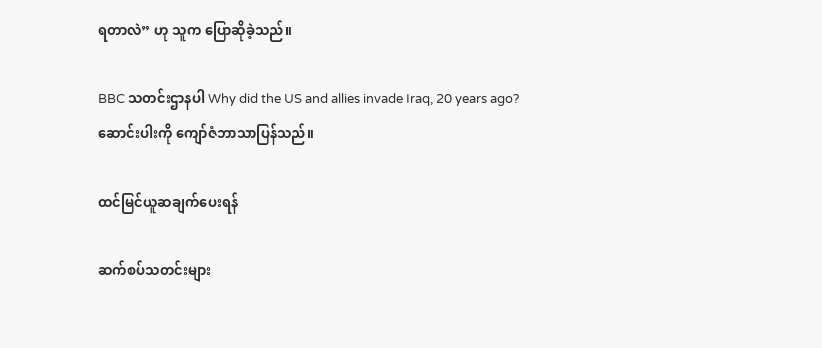ရတာလဲ” ဟု သူက ပြောဆိုခဲ့သည်။

BBC သတင်းဌာနပါ Why did the US and allies invade Iraq, 20 years ago? ဆောင်းပါးကို ကျော်ဇံဘာသာပြန်သည်။

ထင်မြင်ယူဆချက်‌‌ပေးရန်

ဆက်စပ်သတင်းများ